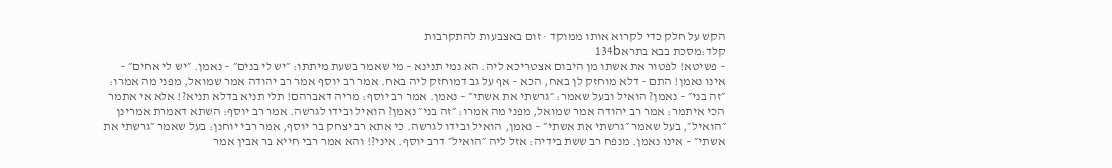הקש על חלק כדי לקרוא אותו ממוקד · זום באצבעות להתקרבות
קלד:מסכת בבא בתרא134b
– פשיטא! לפטור את אשתו מן היבום אצטריכא ליה. הא נמי תנינא – מי שאמר בשעת מיתתו: ״יש לי בנים״ – נאמן. ״יש לי אחים״ – אינו נאמן! התם – דלא מוחזק לן באח, הכא – אף על גב דמוחזק ליה באח. אמר רב יוסף אמר רב יהודה אמר שמואל, מפני מה אמרו: ״זה בני״ – נאמן? הואיל ובעל שאמר: ״גרשתי את אשתי״ – נאמן. אמר רב יוסף: מריה דאברהם! תלי תניא בדלא תניא?! אלא אי אתמר הכי איתמר: אמר רב יהודה אמר שמואל, מפני מה אמרו: ״זה בני״ נאמן? הואיל ובידו לגרשה. אמר רב יוסף: השתא דאמרת אמרינן ״הואיל״, בעל שאמר ״גרשתי את אשתי״ – נאמן, הואיל ובידו לגרשה. כי אתא רב יצחק בר יוסף, אמר רבי יוחנן: בעל שאמר ״גרשתי את אשתי״ – אינו נאמן. מנפח רב ששת בידיה: אזל ליה ״הואיל״ דרב יוסף. איני?! והא אמר רבי חייא בר אבין אמר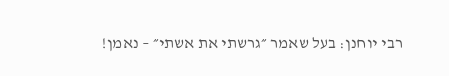רבי יוחנן: בעל שאמר ״גרשתי את אשתי״ – נאמן!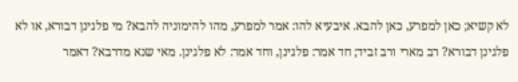לא קשיא; כאן למפרע, כאן להבא. איבעיא להו: אמר למפרע, מהו להימוניה להבא? מי פלגינן דבורא, או לא פלגינן דבורא? רב מארי ורב זביד; חד אמר: פלגינן, וחד אמר: לא פלגינן. מאי שנא מדרבא? דאמר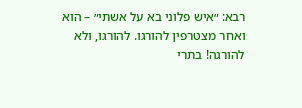רבא: ״איש פלוני בא על אשתי״ – הוא ואחר מצטרפין להורגו. להורגו, ולא להורגה! בתרי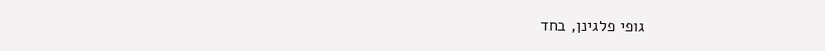גופי פלגינן, בחד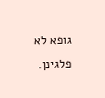גופא לא פלגינן.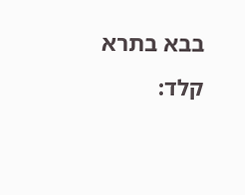בבא בתרא קלד: